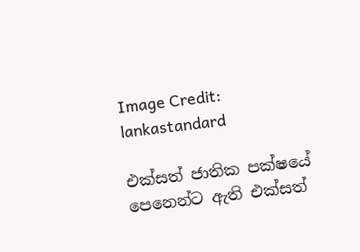Image Credit: lankastandard

එක්සත් ජාතික පක්ෂයේ පෙනෙන්ට ඇති එක්සත්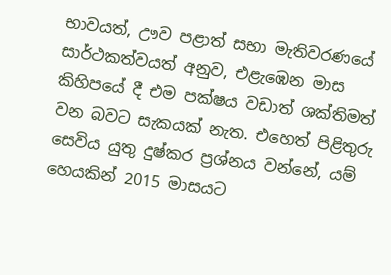භාවයත්, ඌව පළාත් සභා මැතිවරණයේ සාර්ථකත්වයත් අනුව, එළැඹෙන මාස කිහිපයේ දී එම පක්ෂය වඩාත් ශක්තිමත් වන බවට සැකයක් නැත. එහෙත් පිළිතුරු සෙවිය යුතු දුෂ්කර ප්‍රශ්නය වන්නේ, යම් හෙයකින් 2015 මාසයට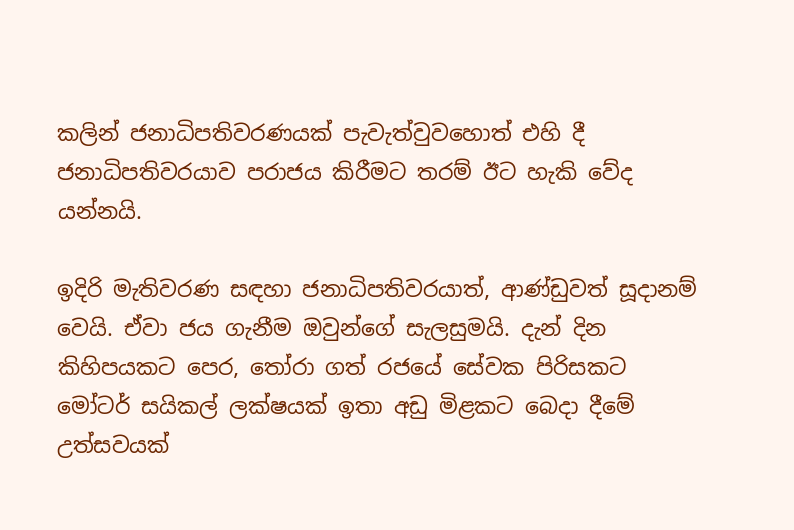කලින් ජනාධිපතිවරණයක් පැවැත්වුවහොත් එහි දී ජනාධිපතිවරයාව පරාජය කිරීමට තරම් ඊට හැකි වේද යන්නයි.

ඉදිරි මැතිවරණ සඳහා ජනාධිපතිවරයාත්, ආණ්ඩුවත් සූදානම් වෙයි. ඒවා ජය ගැනීම ඔවුන්ගේ සැලසුමයි. දැන් දින කිහිපයකට පෙර, තෝරා ගත් රජයේ සේවක පිරිසකට මෝටර් සයිකල් ලක්ෂයක් ඉතා අඩු මිළකට බෙදා දීමේ උත්සවයක්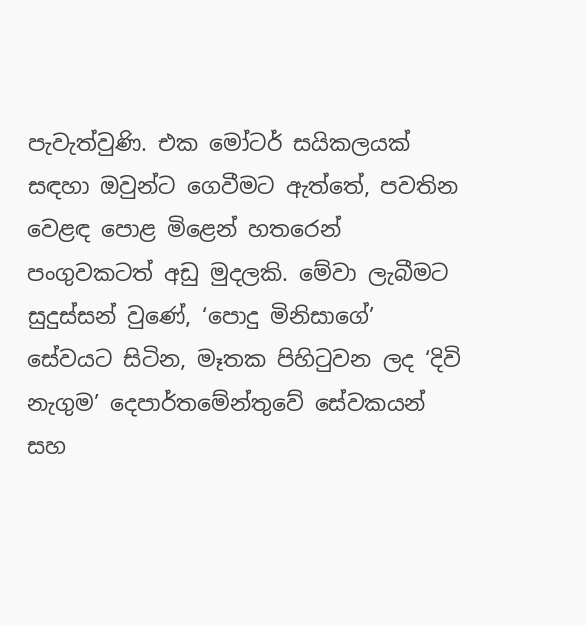පැවැත්වුණි. එක මෝටර් සයිකලයක් සඳහා ඔවුන්ට ගෙවීමට ඇත්තේ, පවතින වෙළඳ පොළ මිළෙන් හතරෙන් පංගුවකටත් අඩු මුදලකි. මේවා ලැබීමට සුදුස්සන් වුණේ, ‘පොදු මිනිසාගේ’ සේවයට සිටින, මෑතක පිහිටුවන ලද ‘දිවි නැගුම’ දෙපාර්තමේන්තුවේ සේවකයන් සහ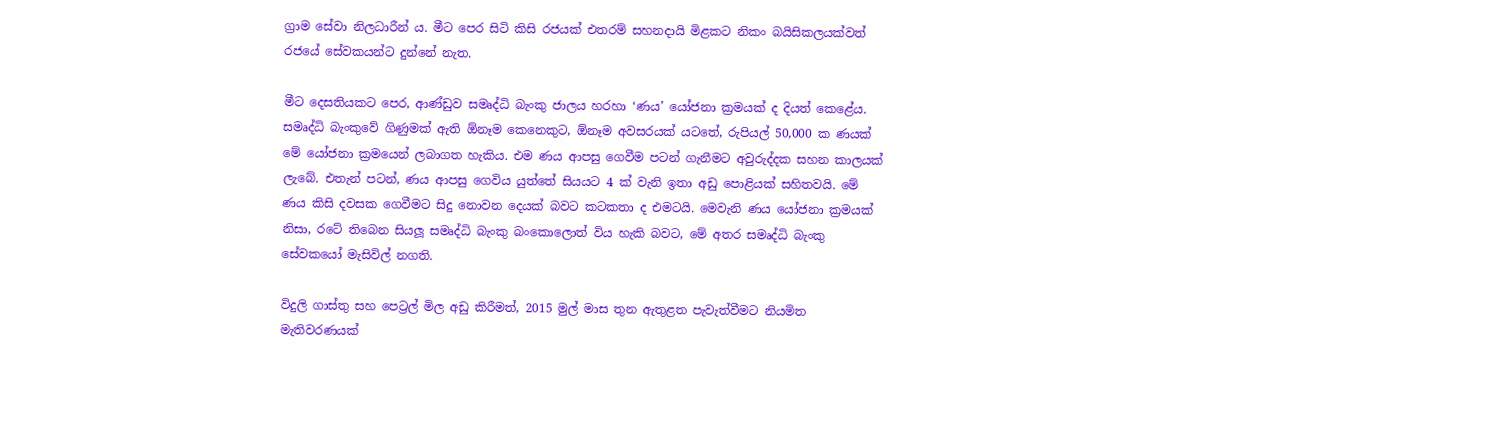ග්‍රාම සේවා නිලධාරීන් ය. මීට පෙර සිටි කිසි රජයක් එතරම් සහනදායි මිළකට නිකං බයිසිකලයක්වත් රජයේ සේවකයන්ට දුන්නේ නැත.

මීට දෙසතියකට පෙර, ආණ්ඩුව සමෘද්ධි බැංකු ජාලය හරහා ‘ණය’ යෝජනා ක්‍රමයක් ද දියත් කෙළේය. සමෘද්ධි බැංකුවේ ගිණුමක් ඇති ඕනෑම කෙනෙකුට, ඕනෑම අවසරයක් යටතේ, රුපියල් 50,000 ක ණයක් මේ යෝජනා ක්‍රමයෙන් ලබාගත හැකිය. එම ණය ආපසු ගෙවීම පටන් ගැනීමට අවුරුද්දක සහන කාලයක් ලැබේ. එතැන් පටන්, ණය ආපසු ගෙවිය යුත්තේ සියයට 4 ක් වැනි ඉතා අඩු පොළියක් සහිතවයි. මේ ණය කිසි දවසක ගෙවීමට සිදු නොවන දෙයක් බවට කටකතා ද එමටයි. මෙවැනි ණය යෝජනා ක්‍රමයක් නිසා, රටේ තිබෙන සියලූ සමෘද්ධි බැංකු බංකොලොත් විය හැකි බවට, මේ අතර සමෘද්ධි බැංකු සේවකයෝ මැසිවිල් නගති.

විදුලි ගාස්තු සහ පෙට්‍රල් මිල අඩු කිරීමත්, 2015 මුල් මාස තුන ඇතුළත පැවැත්වීමට නියමිත මැතිවරණයක්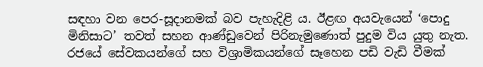සඳහා වන පෙර-සූදානමක් බව පැහැදිළි ය. ඊළඟ අයවැයෙන් ‘පොදු මිනිසාට’ තවත් සහන ආණ්ඩුවෙන් පිරිනැමුණොත් පුදුම විය යුතු නැත. රජයේ සේවකයන්ගේ සහ විශ්‍රාමිකයන්ගේ සෑහෙන පඩි වැඩි වීමක්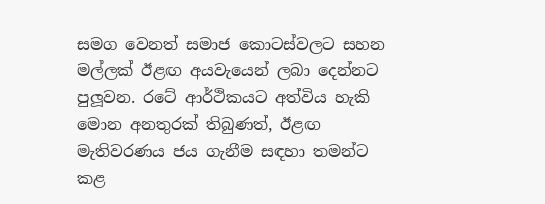සමග වෙනත් සමාජ කොටස්වලට සහන මල්ලක් ඊළඟ අයවැයෙන් ලබා දෙන්නට පුලූවන. රටේ ආර්ථිකයට අත්විය හැකි මොන අනතුරක් තිබුණත්, ඊළඟ මැතිවරණය ජය ගැනීම සඳහා තමන්ට කළ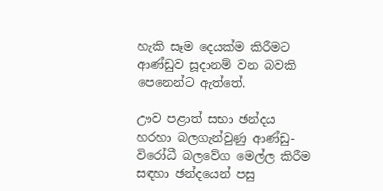හැකි සෑම දෙයක්ම කිරීමට ආණ්ඩුව සූදානම් වන බවකි පෙනෙන්ට ඇත්තේ.

ඌව පළාත් සභා ඡන්දය හරහා බලගැන්වුණු ආණ්ඩු-විරෝධී බලවේග මෙල්ල කිරීම සඳහා ඡන්දයෙන් පසු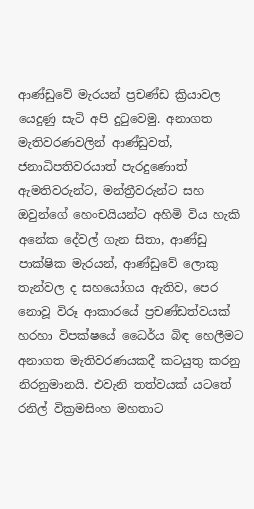ආණ්ඩුවේ මැරයන් ප්‍රචණ්ඩ ක්‍රියාවල යෙදුණු සැටි අපි දුටුවෙමු. අනාගත මැතිවරණවලින් ආණ්ඩුවත්, ජනාධිපතිවරයාත් පැරදුණොත් ඇමතිවරුන්ට, මන්ත්‍රීවරුන්ට සහ ඔවුන්ගේ හෙංචයියන්ට අහිමි විය හැකි අනේක දේවල් ගැන සිතා, ආණ්ඩු පාක්ෂික මැරයන්, ආණ්ඩුවේ ලොකු තැන්වල ද සහයෝගය ඇතිව, පෙර නොවූ විරූ ආකාරයේ ප්‍රචණ්ඩත්වයක් හරහා විපක්ෂයේ ධෛර්ය බිඳ හෙලීමට අනාගත මැතිවරණයකදී කටයුතු කරනු නිරනුමානයි. එවැනි තත්වයක් යටතේ රනිල් වික්‍රමසිංහ මහතාට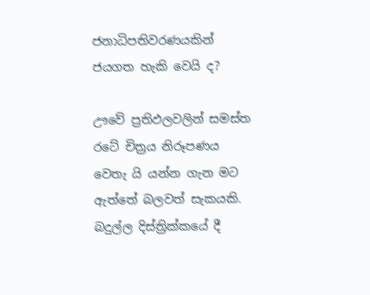ජනාධිපතිවරණයකින් ජයගත හැකි වෙයි ද?

ඌවේ ප්‍රතිඵලවලින් සමස්ත රටේ චිත්‍රය නිරූපණය වෙතැ යි යන්න ගැන මට ඇත්තේ බලවත් සැකයකි. බදුල්ල දිස්ත්‍රික්කයේ දී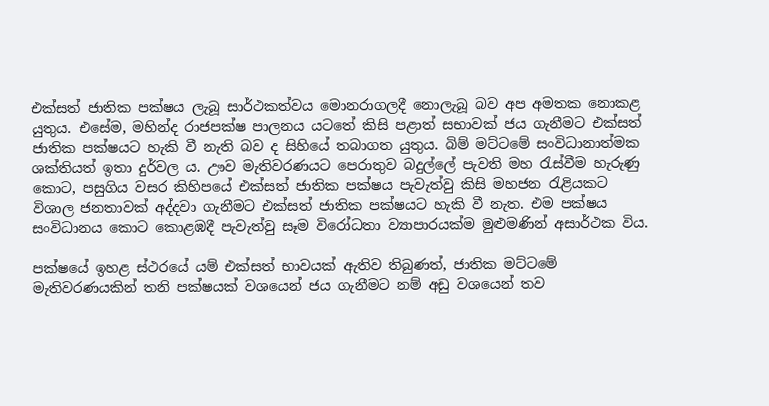එක්සත් ජාතික පක්ෂය ලැබූ සාර්ථකත්වය මොනරාගලදී නොලැබූ බව අප අමතක නොකළ යුතුය. එසේම, මහින්ද රාජපක්ෂ පාලනය යටතේ කිසි පළාත් සභාවක් ජය ගැනීමට එක්සත් ජාතික පක්ෂයට හැකි වී නැති බව ද සිහියේ තබාගත යුතුය. බිම් මට්ටමේ සංවිධානාත්මක ශක්තියත් ඉතා දුර්වල ය. ඌව මැතිවරණයට පෙරාතුව බදුල්ලේ පැවති මහ රැස්වීම හැරුණු කොට, පසුගිය වසර කිහිපයේ එක්සත් ජාතික පක්ෂය පැවැත්වු කිසි මහජන රැළියකට විශාල ජනතාවක් අද්දවා ගැනීමට එක්සත් ජාතික පක්ෂයට හැකි වී නැත. එම පක්ෂය සංවිධානය කොට කොළඹදී පැවැත්වු සෑම විරෝධතා ව්‍යාපාරයක්ම මුළුමණින් අසාර්ථක විය.

පක්ෂයේ ඉහළ ස්ථරයේ යම් එක්සත් භාවයක් ඇතිව තිබුණත්, ජාතික මට්ටමේ මැතිවරණයකින් තනි පක්ෂයක් වශයෙන් ජය ගැනීමට නම් අඩු වශයෙන් තව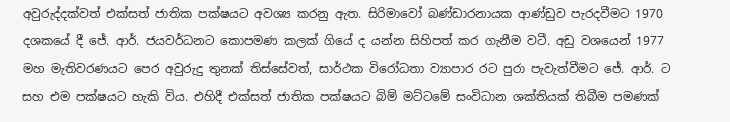අවුරුද්දක්වත් එක්සත් ජාතික පක්ෂයට අවශ්‍ය කරනු ඇත. සිරිමාවෝ බණ්ඩාරනායක ආණ්ඩුව පැරදවීමට 1970 දශකයේ දී ජේ. ආර්. ජයවර්ධනට කොපමණ කලක් ගියේ ද යන්න සිහිපත් කර ගැනීම වටී. අඩු වශයෙන් 1977 මහ මැතිවරණයට පෙර අවුරුදු තුනක් තිස්සේවත්, සාර්ථක විරෝධතා ව්‍යාපාර රට පුරා පැවැත්වීමට ජේ. ආර්. ට සහ එම පක්ෂයට හැකි විය. එහිදී එක්සත් ජාතික පක්ෂයට බිම් මට්ටමේ සංවිධාන ශක්තියක් තිබීම පමණක්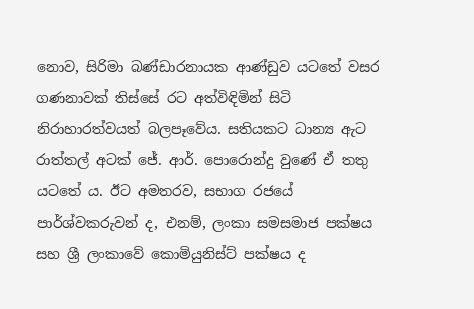නොව, සිරිමා බණ්ඩාරනායක ආණ්ඩුව යටතේ වසර ගණනාවක් තිස්සේ රට අත්විඳිමින් සිටි නිරාහාරත්වයත් බලපෑවේය. සතියකට ධාන්‍ය ඇට රාත්තල් අටක් ජේ. ආර්. පොරොන්දු වුණේ ඒ තතු යටතේ ය. ඊට අමතරව, සභාග රජයේ පාර්ශ්වකරුවන් ද, එනම්, ලංකා සමසමාජ පක්ෂය සහ ශ්‍රී ලංකාවේ කොමියුනිස්ට් පක්ෂය ද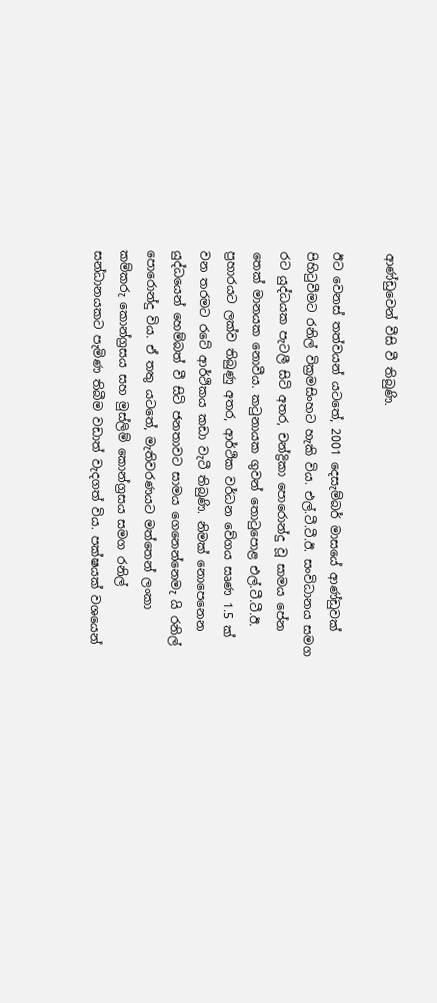ආණ්ඩුවෙන් වීසි වී තිබුණි.

ඊට වෙනස් තත්වයන් යටතේ, 2001 දෙසැම්බර් මාසයේ ආණ්ඩුවක් පිහිටුවීමට රනිල් වික්‍රමසිංහට හැකි විය. එල්.ටී.ටී.ඊ. සංවිධානය සමග රට යුද්ධයක පැටලී සිටි අතර, චන්ද්‍රිකා පොරොන්දු වූ සාමය පේන තෙක් මානයක නොවීය. කටුනායක ගුවන් තොටුපොළ එල්.ටී.ටී.ඊ. ප්‍රහාරයට ලක්ව තිබුණු අතර, ආර්ථික වර්ධන වේගය සෘණ 1.5 ක් වන තරමට රටේ ආර්ථිකය කඩා වැටී තිබුණි. නිමක් නොපෙනෙන යුද්ධයෙන් හෙම්බත් වී සිටි ජනතාවට සාමය ගෙනෙන්නෙමැ යි රනිල් පොරොන්දු විය. ඒ තතු යටතේ, මැතිවරණයට මත්තෙන් ලංකා කම්කරු කොන්ග්‍රසය සහ මුස්ලිම් කොන්ග්‍රසය සමග රනිල් සන්ධානයකට පැමිණ තිබීම වඩාත් වැදගත් විය. පක්ෂයක් වශයෙන්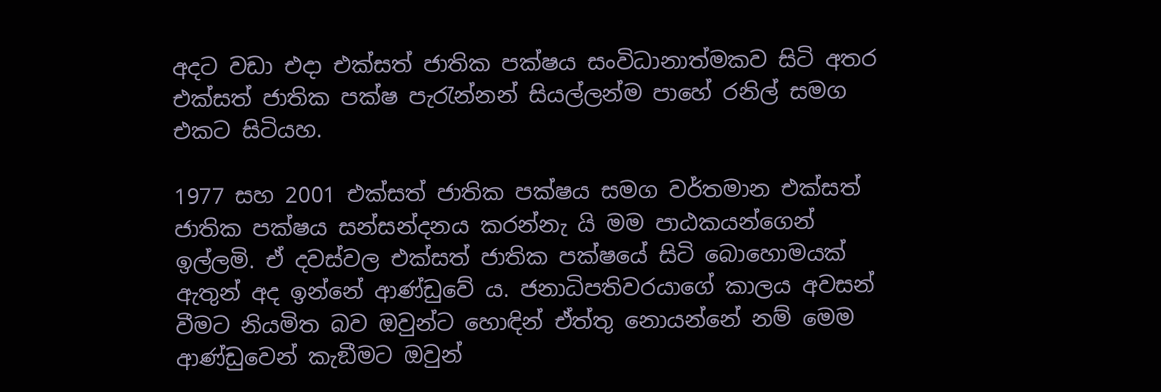අදට වඩා එදා එක්සත් ජාතික පක්ෂය සංවිධානාත්මකව සිටි අතර එක්සත් ජාතික පක්ෂ පැරැන්නන් සියල්ලන්ම පාහේ රනිල් සමග එකට සිටියහ.

1977 සහ 2001 එක්සත් ජාතික පක්ෂය සමග වර්තමාන එක්සත් ජාතික පක්ෂය සන්සන්දනය කරන්නැ යි මම පාඨකයන්ගෙන් ඉල්ලමි. ඒ දවස්වල එක්සත් ජාතික පක්ෂයේ සිටි බොහොමයක් ඇතුන් අද ඉන්නේ ආණ්ඩුවේ ය. ජනාධිපතිවරයාගේ කාලය අවසන් වීමට නියමිත බව ඔවුන්ට හොඳින් ඒත්තු නොයන්නේ නම් මෙම ආණ්ඩුවෙන් කැඞීමට ඔවුන්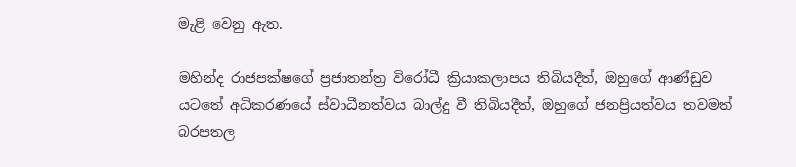මැළි වෙනු ඇත.

මහින්ද රාජපක්ෂගේ ප්‍රජාතන්ත්‍ර විරෝධී ක්‍රියාකලාපය තිබියදීත්, ඔහුගේ ආණ්ඩුව යටතේ අධිකරණයේ ස්වාධීනත්වය බාල්දු වී තිබියදීත්, ඔහුගේ ජනප්‍රියත්වය තවමත් බරපතල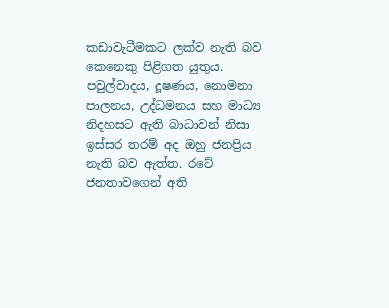කඩාවැටීමකට ලක්ව නැති බව කෙනෙකු පිළිගත යුතුය. පවුල්වාදය, දූෂණය, නොමනා පාලනය, උද්ධමනය සහ මාධ්‍ය නිදහසට ඇති බාධාවන් නිසා ඉස්සර තරම් අද ඔහු ජනප්‍රිය නැති බව ඇත්ත. රටේ ජනතාවගෙන් අති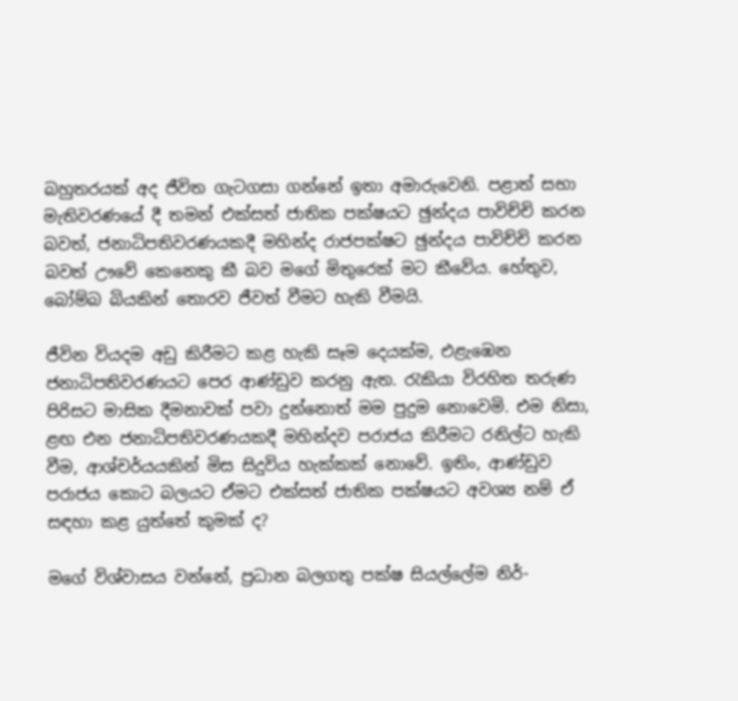බහුතරයක් අද ජීවිත ගැටගසා ගන්නේ ඉතා අමාරුවෙනි. පළාත් සභා මැතිවරණයේ දී තමන් එක්සත් ජාතික පක්ෂයට ඡුන්දය පාවිච්චි කරන බවත්, ජනාධිපතිවරණයකදී මහින්ද රාජපක්ෂට ඡුන්දය පාවිච්චි කරන බවත් ඌවේ කෙනෙකු කී බව මගේ මිතුරෙක් මට කීවේය. හේතුව, බෝම්බ බියකින් තොරව ජීවත් වීමට හැකි වීමයි.

ජීවින වියදම අඩු කිරීමට කළ හැකි සෑම දෙයක්ම, එළැඹෙන ජනාධිපතිවරණයට පෙර ආණ්ඩුව කරනු ඇත. රැකියා විරහිත තරුණ පිරිසට මාසික දීමනාවක් පවා දුන්නොත් මම පුදුම නොවෙමි. එම නිසා, ළඟ එන ජනාධිපතිවරණයකදී මහින්දව පරාජය කිරීමට රනිල්ට හැකි වීම, ආශ්චර්යයකින් මිස සිදුවිය හැක්කක් නොවේ. ඉතිං, ආණ්ඩුව පරාජය කොට බලයට ඒමට එක්සත් ජාතික පක්ෂයට අවශ්‍ය නම් ඒ සඳහා කළ යුත්තේ කුමක් ද?

මගේ විශ්වාසය වන්නේ, ප්‍රධාන බලගතු පක්ෂ සියල්ලේම නිර්-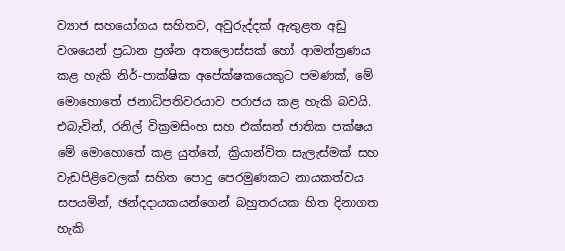ව්‍යාජ සහයෝගය සහිතව, අවුරුද්දක් ඇතුළත අඩු වශයෙන් ප්‍රධාන ප්‍රශ්න අතලොස්සක් හෝ ආමන්ත්‍රණය කළ හැකි නිර්-පාක්ෂික අපේක්ෂකයෙකුට පමණක්, මේ මොහොතේ ජනාධිපතිවරයාව පරාජය කළ හැකි බවයි. එබැවින්, රනිල් වික්‍රමසිංහ සහ එක්සත් ජාතික පක්ෂය මේ මොහොතේ කළ යුත්තේ, ක්‍රියාන්විත සැලැස්මක් සහ වැඩපිළිවෙලක් සහිත පොදු පෙරමුණකට නායකත්වය සපයමින්, ඡන්දදායකයන්ගෙන් බහුතරයක හිත දිනාගත හැකි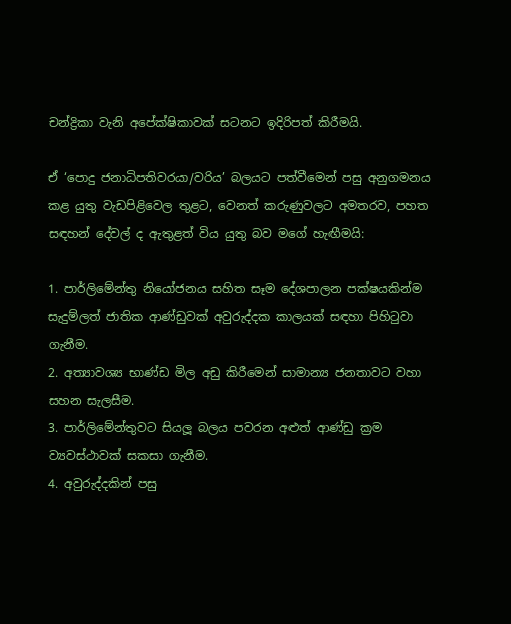චන්ද්‍රිකා වැනි අපේක්ෂිකාවක් සටනට ඉදිරිපත් කිරීමයි.

ඒ ‘පොදු ජනාධිපතිවරයා/වරිය’ බලයට පත්වීමෙන් පසු අනුගමනය කළ යුතු වැඩපිළිවෙල තුළට, වෙනත් කරුණුවලට අමතරව, පහත සඳහන් දේවල් ද ඇතුළත් විය යුතු බව මගේ හැඟීමයි:

1. පාර්ලිමේන්තු නියෝජනය සහිත සෑම දේශපාලන පක්ෂයකින්ම සැදුම්ලත් ජාතික ආණ්ඩුවක් අවුරුද්දක කාලයක් සඳහා පිහිටුවා ගැනීම.
2. අත්‍යාවශ්‍ය භාණ්ඩ මිල අඩු කිරීමෙන් සාමාන්‍ය ජනතාවට වහා සහන සැලසීම.
3. පාර්ලිමේන්තුවට සියලූ බලය පවරන අළුත් ආණ්ඩු ක්‍රම ව්‍යවස්ථාවක් සකසා ගැනීම.
4. අවුරුද්දකින් පසු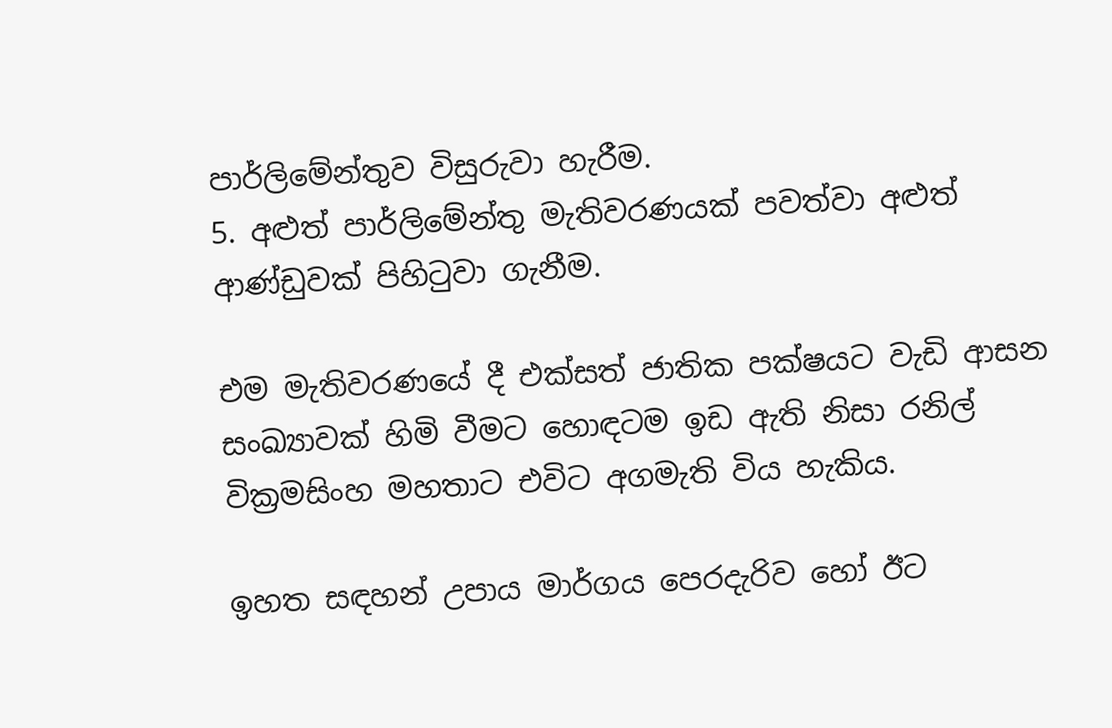පාර්ලිමේන්තුව විසුරුවා හැරීම.
5. අළුත් පාර්ලිමේන්තු මැතිවරණයක් පවත්වා අළුත් ආණ්ඩුවක් පිහිටුවා ගැනීම.

එම මැතිවරණයේ දී එක්සත් ජාතික පක්ෂයට වැඩි ආසන සංඛ්‍යාවක් හිමි වීමට හොඳටම ඉඩ ඇති නිසා රනිල් වික්‍රමසිංහ මහතාට එවිට අගමැති විය හැකිය.

ඉහත සඳහන් උපාය මාර්ගය පෙරදැරිව හෝ ඊට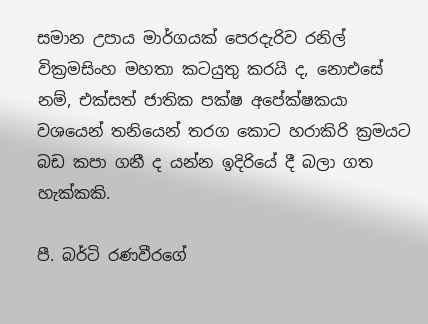සමාන උපාය මාර්ගයක් පෙරදැරිව රනිල් වික්‍රමසිංහ මහතා කටයුතු කරයි ද, නොඑසේ නම්, එක්සත් ජාතික පක්ෂ අපේක්ෂකයා වශයෙන් තනියෙන් තරග කොට හරාකිරි ක්‍රමයට බඩ කපා ගනී ද යන්න ඉදිරියේ දී බලා ගත හැක්කකි.

පී. බර්ටි රණවීරගේ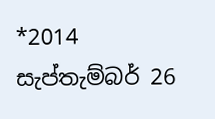*2014 සැප්තැම්බර් 26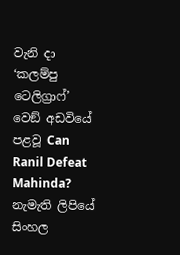වැනි දා ‘කලම්පු ටෙලිග්‍රාෆ්’ වෙඞ් අඩවියේ පළවූ Can Ranil Defeat Mahinda? නැමැති ලිපියේ සිංහල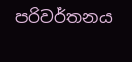පරිවර්තනය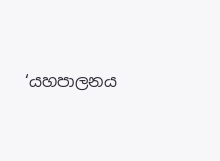‘යහපාලනය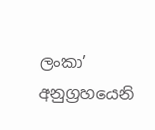ලංකා’ අනුග්‍රහයෙනි